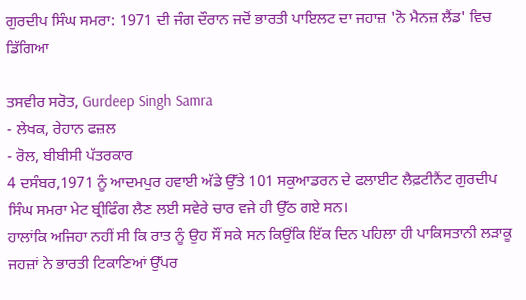ਗੁਰਦੀਪ ਸਿੰਘ ਸਮਰਾ: 1971 ਦੀ ਜੰਗ ਦੌਰਾਨ ਜਦੋਂ ਭਾਰਤੀ ਪਾਇਲਟ ਦਾ ਜਹਾਜ਼ 'ਨੋ ਮੈਨਜ਼ ਲੈਂਡ' ਵਿਚ ਡਿੱਗਿਆ

ਤਸਵੀਰ ਸਰੋਤ, Gurdeep Singh Samra
- ਲੇਖਕ, ਰੇਹਾਨ ਫਜ਼ਲ
- ਰੋਲ, ਬੀਬੀਸੀ ਪੱਤਰਕਾਰ
4 ਦਸੰਬਰ,1971 ਨੂੰ ਆਦਮਪੁਰ ਹਵਾਈ ਅੱਡੇ ਉੱਤੇ 101 ਸਕੁਆਡਰਨ ਦੇ ਫਲਾਈਟ ਲੈਫ਼ਟੀਨੈਂਟ ਗੁਰਦੀਪ ਸਿੰਘ ਸਮਰਾ ਮੇਟ ਬ੍ਰੀਫਿੰਗ ਲੈਣ ਲਈ ਸਵੇਰੇ ਚਾਰ ਵਜੇ ਹੀ ਉੱਠ ਗਏ ਸਨ।
ਹਾਲਾਂਕਿ ਅਜਿਹਾ ਨਹੀਂ ਸੀ ਕਿ ਰਾਤ ਨੂੰ ਉਹ ਸੌਂ ਸਕੇ ਸਨ ਕਿਉਂਕਿ ਇੱਕ ਦਿਨ ਪਹਿਲਾ ਹੀ ਪਾਕਿਸਤਾਨੀ ਲੜਾਕੂ ਜਹਜ਼ਾਂ ਨੇ ਭਾਰਤੀ ਟਿਕਾਣਿਆਂ ਉੱਪਰ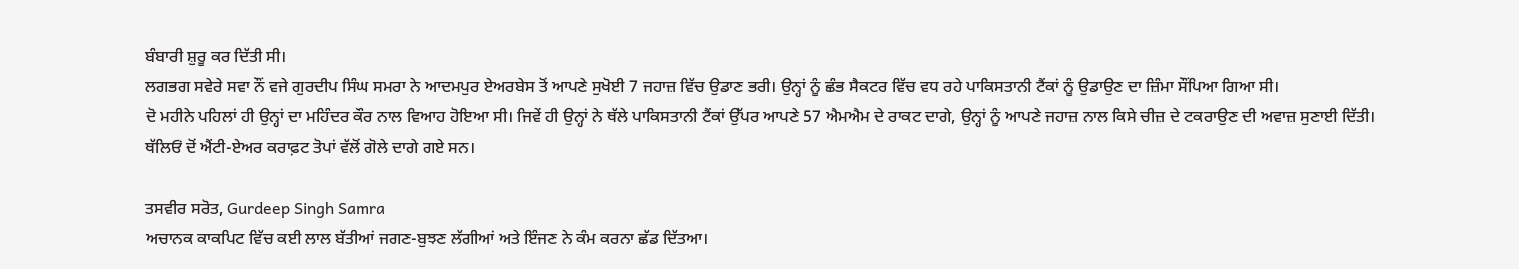ਬੰਬਾਰੀ ਸ਼ੁਰੂ ਕਰ ਦਿੱਤੀ ਸੀ।
ਲਗਭਗ ਸਵੇਰੇ ਸਵਾ ਨੌਂ ਵਜੇ ਗੁਰਦੀਪ ਸਿੰਘ ਸਮਰਾ ਨੇ ਆਦਮਪੁਰ ਏਅਰਬੇਸ ਤੋਂ ਆਪਣੇ ਸੁਖੋਈ 7 ਜਹਾਜ਼ ਵਿੱਚ ਉਡਾਣ ਭਰੀ। ਉਨ੍ਹਾਂ ਨੂੰ ਛੰਭ ਸੈਕਟਰ ਵਿੱਚ ਵਧ ਰਹੇ ਪਾਕਿਸਤਾਨੀ ਟੈਂਕਾਂ ਨੂੰ ਉਡਾਉਣ ਦਾ ਜ਼ਿੰਮਾ ਸੌਂਪਿਆ ਗਿਆ ਸੀ।
ਦੋ ਮਹੀਨੇ ਪਹਿਲਾਂ ਹੀ ਉਨ੍ਹਾਂ ਦਾ ਮਹਿੰਦਰ ਕੌਰ ਨਾਲ ਵਿਆਹ ਹੋਇਆ ਸੀ। ਜਿਵੇਂ ਹੀ ਉਨ੍ਹਾਂ ਨੇ ਥੱਲੇ ਪਾਕਿਸਤਾਨੀ ਟੈਂਕਾਂ ਉੱਪਰ ਆਪਣੇ 57 ਐਮਐਮ ਦੇ ਰਾਕਟ ਦਾਗੇ, ਉਨ੍ਹਾਂ ਨੂੰ ਆਪਣੇ ਜਹਾਜ਼ ਨਾਲ ਕਿਸੇ ਚੀਜ਼ ਦੇ ਟਕਰਾਉਣ ਦੀ ਅਵਾਜ਼ ਸੁਣਾਈ ਦਿੱਤੀ।
ਥੱਲਿਓਂ ਦੋਂ ਐਂਟੀ-ਏਅਰ ਕਰਾਫ਼ਟ ਤੋਪਾਂ ਵੱਲੋਂ ਗੋਲੇ ਦਾਗੇ ਗਏ ਸਨ।

ਤਸਵੀਰ ਸਰੋਤ, Gurdeep Singh Samra
ਅਚਾਨਕ ਕਾਕਪਿਟ ਵਿੱਚ ਕਈ ਲਾਲ ਬੱਤੀਆਂ ਜਗਣ-ਬੁਝਣ ਲੱਗੀਆਂ ਅਤੇ ਇੰਜਣ ਨੇ ਕੰਮ ਕਰਨਾ ਛੱਡ ਦਿੱਤਆ।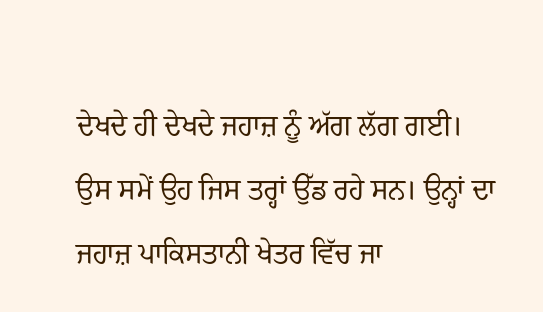ਦੇਖਦੇ ਹੀ ਦੇਖਦੇ ਜਹਾਜ਼ ਨੂੰ ਅੱਗ ਲੱਗ ਗਈ।
ਉਸ ਸਮੇਂ ਉਹ ਜਿਸ ਤਰ੍ਹਾਂ ਉੱਡ ਰਹੇ ਸਨ। ਉਨ੍ਹਾਂ ਦਾ ਜਹਾਜ਼ ਪਾਕਿਸਤਾਨੀ ਖੇਤਰ ਵਿੱਚ ਜਾ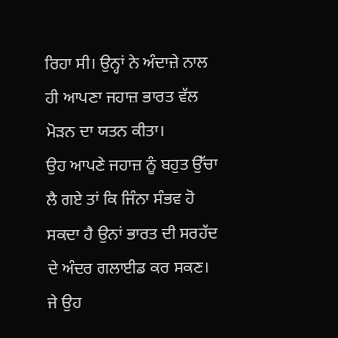ਰਿਹਾ ਸੀ। ਉਨ੍ਹਾਂ ਨੇ ਅੰਦਾਜ਼ੇ ਨਾਲ ਹੀ ਆਪਣਾ ਜਹਾਜ਼ ਭਾਰਤ ਵੱਲ ਮੋੜਨ ਦਾ ਯਤਨ ਕੀਤਾ।
ਉਹ ਆਪਣੇ ਜਹਾਜ਼ ਨੂੰ ਬਹੁਤ ਉੱਚਾ ਲੈ ਗਏ ਤਾਂ ਕਿ ਜਿੰਨਾ ਸੰਭਵ ਹੋ ਸਕਦਾ ਹੈ ਉਨਾਂ ਭਾਰਤ ਦੀ ਸਰਹੱਦ ਦੇ ਅੰਦਰ ਗਲਾਈਡ ਕਰ ਸਕਣ।
ਜੇ ਉਹ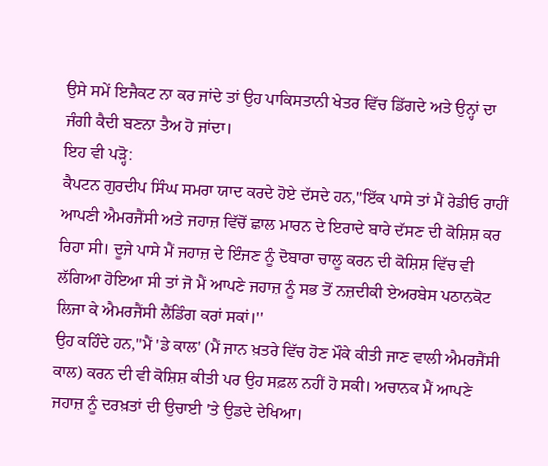ਉਸੇ ਸਮੇਂ ਇਜੈਕਟ ਨਾ ਕਰ ਜਾਂਦੇ ਤਾਂ ਉਹ ਪਾਕਿਸਤਾਨੀ ਖੇਤਰ ਵਿੱਚ ਡਿੱਗਦੇ ਅਤੇ ਉਨ੍ਹਾਂ ਦਾ ਜੰਗੀ ਕੈਦੀ ਬਣਨਾ ਤੈਅ ਹੋ ਜਾਂਦਾ।
ਇਹ ਵੀ ਪੜ੍ਹੋ:
ਕੈਪਟਨ ਗੁਰਦੀਪ ਸਿੰਘ ਸਮਰਾ ਯਾਦ ਕਰਦੇ ਹੋਏ ਦੱਸਦੇ ਹਨ,''ਇੱਕ ਪਾਸੇ ਤਾਂ ਮੈਂ ਰੇਡੀਓ ਰਾਹੀਂ ਆਪਣੀ ਐਮਰਜੈਂਸੀ ਅਤੇ ਜਹਾਜ਼ ਵਿੱਚੋਂ ਛਾਲ ਮਾਰਨ ਦੇ ਇਰਾਦੇ ਬਾਰੇ ਦੱਸਣ ਦੀ ਕੋਸ਼ਿਸ਼ ਕਰ ਰਿਹਾ ਸੀ। ਦੂਜੇ ਪਾਸੇ ਮੈਂ ਜਹਾਜ਼ ਦੇ ਇੰਜਣ ਨੂੰ ਦੋਬਾਰਾ ਚਾਲੂ ਕਰਨ ਦੀ ਕੋਸ਼ਿਸ਼ ਵਿੱਚ ਵੀ ਲੱਗਿਆ ਹੋਇਆ ਸੀ ਤਾਂ ਜੋ ਮੈਂ ਆਪਣੇ ਜਹਾਜ਼ ਨੂੰ ਸਭ ਤੋਂ ਨਜ਼ਦੀਕੀ ਏਅਰਬੇਸ ਪਠਾਨਕੋਟ ਲਿਜਾ ਕੇ ਐਮਰਜੈਂਸੀ ਲੈਂਡਿੰਗ ਕਰਾਂ ਸਕਾਂ।''
ਉਹ ਕਹਿੰਦੇ ਹਨ,''ਮੈਂ 'ਡੇ ਕਾਲ' (ਮੈਂ ਜਾਨ ਖ਼ਤਰੇ ਵਿੱਚ ਹੋਣ ਮੌਕੇ ਕੀਤੀ ਜਾਣ ਵਾਲੀ ਐਮਰਜੈਂਸੀ ਕਾਲ) ਕਰਨ ਦੀ ਵੀ ਕੋਸ਼ਿਸ਼ ਕੀਤੀ ਪਰ ਉਹ ਸਫ਼ਲ ਨਹੀਂ ਹੋ ਸਕੀ। ਅਚਾਨਕ ਮੈਂ ਆਪਣੇ ਜਹਾਜ਼ ਨੂੰ ਦਰਖ਼ਤਾਂ ਦੀ ਉਚਾਈ 'ਤੇ ਉਡਦੇ ਦੇਖਿਆ।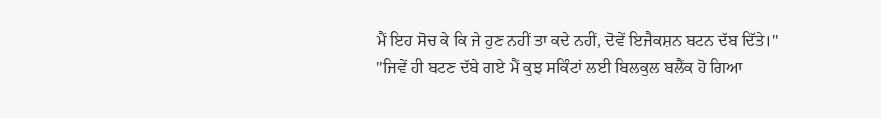ਮੈਂ ਇਹ ਸੋਚ ਕੇ ਕਿ ਜੇ ਹੁਣ ਨਹੀਂ ਤਾ ਕਦੇ ਨਹੀਂ, ਦੋਵੇਂ ਇਜੈਕਸ਼ਨ ਬਟਨ ਦੱਬ ਦਿੱਤੇ।''
''ਜਿਵੇਂ ਹੀ ਬਟਣ ਦੱਬੇ ਗਏ ਮੈਂ ਕੁਝ ਸਕਿੰਟਾਂ ਲਈ ਬਿਲਕੁਲ ਬਲੈਂਕ ਹੋ ਗਿਆ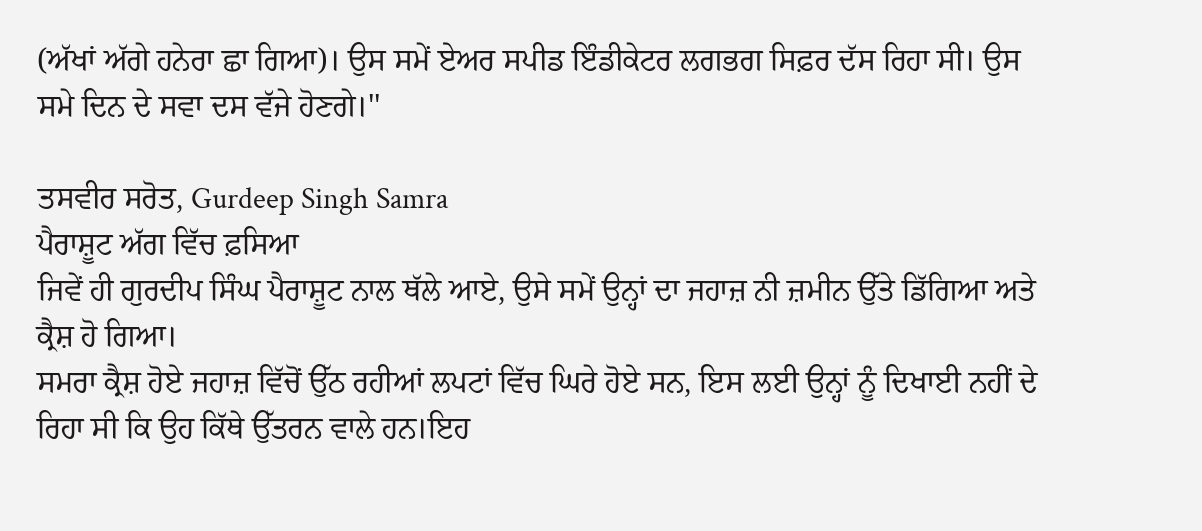(ਅੱਖਾਂ ਅੱਗੇ ਹਨੇਰਾ ਛਾ ਗਿਆ)। ਉਸ ਸਮੇਂ ਏਅਰ ਸਪੀਡ ਇੰਡੀਕੇਟਰ ਲਗਭਗ ਸਿਫ਼ਰ ਦੱਸ ਰਿਹਾ ਸੀ। ਉਸ ਸਮੇ ਦਿਨ ਦੇ ਸਵਾ ਦਸ ਵੱਜੇ ਹੋਣਗੇ।''

ਤਸਵੀਰ ਸਰੋਤ, Gurdeep Singh Samra
ਪੈਰਾਸ਼ੂਟ ਅੱਗ ਵਿੱਚ ਫ਼ਸਿਆ
ਜਿਵੇਂ ਹੀ ਗੁਰਦੀਪ ਸਿੰਘ ਪੈਰਾਸ਼ੂਟ ਨਾਲ ਥੱਲੇ ਆਏ, ਉਸੇ ਸਮੇਂ ਉਨ੍ਹਾਂ ਦਾ ਜਹਾਜ਼ ਨੀ ਜ਼ਮੀਨ ਉੱਤੇ ਡਿੱਗਿਆ ਅਤੇ ਕ੍ਰੈਸ਼ ਹੋ ਗਿਆ।
ਸਮਰਾ ਕ੍ਰੈਸ਼ ਹੋਏ ਜਹਾਜ਼ ਵਿੱਚੋਂ ਉੱਠ ਰਹੀਆਂ ਲਪਟਾਂ ਵਿੱਚ ਘਿਰੇ ਹੋਏ ਸਨ, ਇਸ ਲਈ ਉਨ੍ਹਾਂ ਨੂੰ ਦਿਖਾਈ ਨਹੀਂ ਦੇ ਰਿਹਾ ਸੀ ਕਿ ਉਹ ਕਿੱਥੇ ਉੱਤਰਨ ਵਾਲੇ ਹਨ।ਇਹ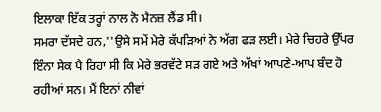ਇਲਾਕਾ ਇੱਕ ਤਰ੍ਹਾਂ ਨਾਲ ਨੋ ਮੈਨਜ਼ ਲੈਂਡ ਸੀ।
ਸਮਰਾ ਦੱਸਦੇ ਹਨ,''ਉਸੇ ਸਮੇਂ ਮੇਰੇ ਕੱਪੜਿਆਂ ਨੇ ਅੱਗ ਫੜ ਲਈ। ਮੇਰੇ ਚਿਹਰੇ ਉੱਪਰ ਇੰਨਾ ਸੇਕ ਪੈ ਰਿਹਾ ਸੀ ਕਿ ਮੇਰੇ ਭਰਵੱਟੇ ਸੜ ਗਏ ਅਤੇ ਅੱਖਾਂ ਆਪਣੇ-ਆਪ ਬੰਦ ਹੋ ਰਹੀਆਂ ਸਨ। ਮੈਂ ਇਨਾਂ ਨੀਵਾਂ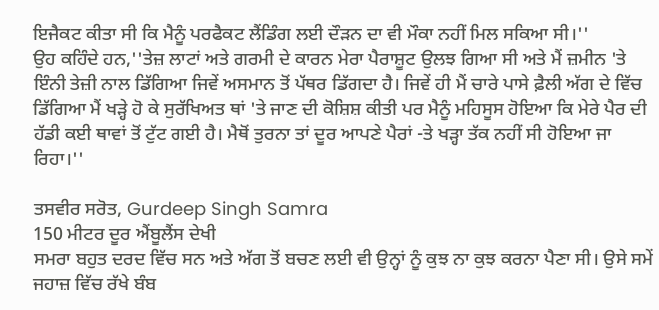ਇਜੈਕਟ ਕੀਤਾ ਸੀ ਕਿ ਮੈਨੂੰ ਪਰਫੈਕਟ ਲੈਂਡਿੰਗ ਲਈ ਦੌੜਨ ਦਾ ਵੀ ਮੌਕਾ ਨਹੀਂ ਮਿਲ ਸਕਿਆ ਸੀ।''
ਉਹ ਕਹਿੰਦੇ ਹਨ,''ਤੇਜ਼ ਲਾਟਾਂ ਅਤੇ ਗਰਮੀ ਦੇ ਕਾਰਨ ਮੇਰਾ ਪੈਰਾਸ਼ੂਟ ਉਲਝ ਗਿਆ ਸੀ ਅਤੇ ਮੈਂ ਜ਼ਮੀਨ 'ਤੇ ਇੰਨੀ ਤੇਜ਼ੀ ਨਾਲ ਡਿੱਗਿਆ ਜਿਵੇਂ ਅਸਮਾਨ ਤੋਂ ਪੱਥਰ ਡਿੱਗਦਾ ਹੈ। ਜਿਵੇਂ ਹੀ ਮੈਂ ਚਾਰੇ ਪਾਸੇ ਫ਼ੈਲੀ ਅੱਗ ਦੇ ਵਿੱਚ ਡਿੱਗਿਆ ਮੈਂ ਖੜ੍ਹੇ ਹੋ ਕੇ ਸੁਰੱਖਿਅਤ ਥਾਂ 'ਤੇ ਜਾਣ ਦੀ ਕੋਸ਼ਿਸ਼ ਕੀਤੀ ਪਰ ਮੈਨੂੰ ਮਹਿਸੂਸ ਹੋਇਆ ਕਿ ਮੇਰੇ ਪੈਰ ਦੀ ਹੱਡੀ ਕਈ ਥਾਵਾਂ ਤੋਂ ਟੁੱਟ ਗਈ ਹੈ। ਮੈਥੋਂ ਤੁਰਨਾ ਤਾਂ ਦੂਰ ਆਪਣੇ ਪੈਰਾਂ -ਤੇ ਖੜ੍ਹਾ ਤੱਕ ਨਹੀਂ ਸੀ ਹੋਇਆ ਜਾ ਰਿਹਾ।''

ਤਸਵੀਰ ਸਰੋਤ, Gurdeep Singh Samra
150 ਮੀਟਰ ਦੂਰ ਐਂਬੂਲੈਂਸ ਦੇਖੀ
ਸਮਰਾ ਬਹੁਤ ਦਰਦ ਵਿੱਚ ਸਨ ਅਤੇ ਅੱਗ ਤੋਂ ਬਚਣ ਲਈ ਵੀ ਉਨ੍ਹਾਂ ਨੂੰ ਕੁਝ ਨਾ ਕੁਝ ਕਰਨਾ ਪੈਣਾ ਸੀ। ਉਸੇ ਸਮੇਂ ਜਹਾਜ਼ ਵਿੱਚ ਰੱਖੇ ਬੰਬ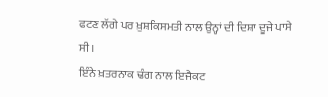ਫਟਣ ਲੱਗੇ ਪਰ ਖ਼ੁਸ਼ਕਿਸਮਤੀ ਨਾਲ ਉਨ੍ਹਾਂ ਦੀ ਦਿਸ਼ਾ ਦੂਜੇ ਪਾਸੇ ਸੀ।
ਇੰਨੇ ਖ਼ਤਰਨਾਕ ਢੰਗ ਨਾਲ ਇਜੈਕਟ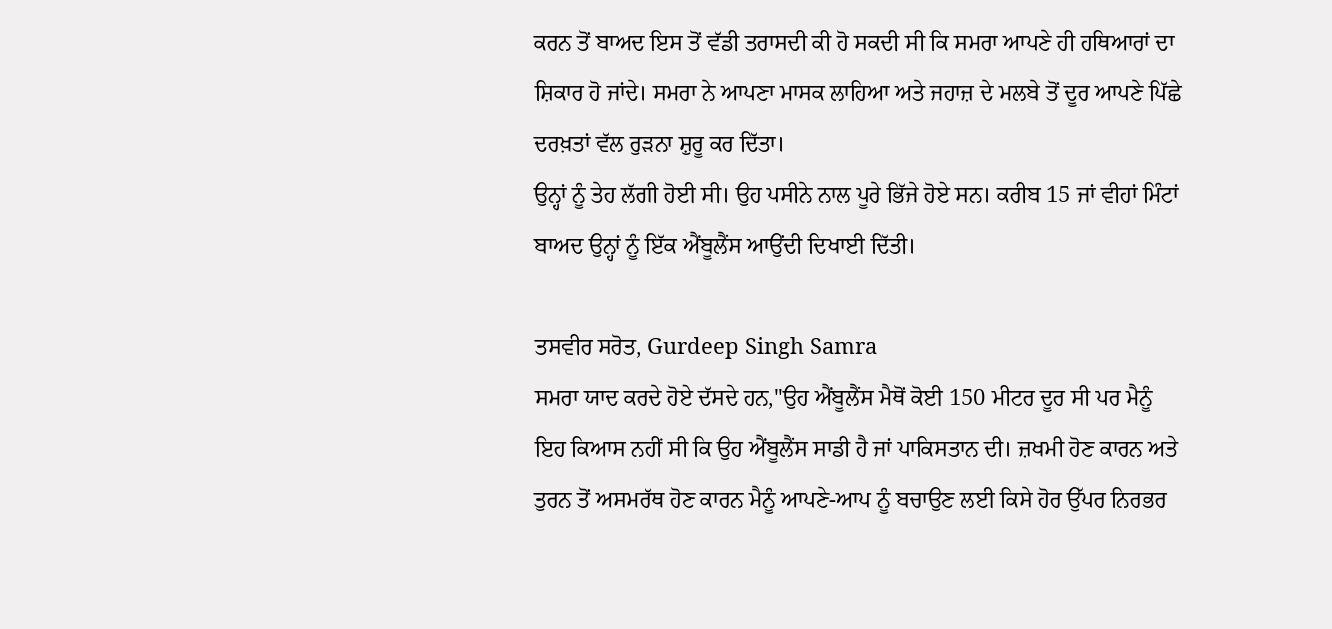ਕਰਨ ਤੋਂ ਬਾਅਦ ਇਸ ਤੋਂ ਵੱਡੀ ਤਰਾਸਦੀ ਕੀ ਹੋ ਸਕਦੀ ਸੀ ਕਿ ਸਮਰਾ ਆਪਣੇ ਹੀ ਹਥਿਆਰਾਂ ਦਾ ਸ਼ਿਕਾਰ ਹੋ ਜਾਂਦੇ। ਸਮਰਾ ਨੇ ਆਪਣਾ ਮਾਸਕ ਲਾਹਿਆ ਅਤੇ ਜਹਾਜ਼ ਦੇ ਮਲਬੇ ਤੋਂ ਦੂਰ ਆਪਣੇ ਪਿੱਛੇ ਦਰਖ਼ਤਾਂ ਵੱਲ ਰੁੜਨਾ ਸ਼ੁਰੂ ਕਰ ਦਿੱਤਾ।
ਉਨ੍ਹਾਂ ਨੂੰ ਤੇਹ ਲੱਗੀ ਹੋਈ ਸੀ। ਉਹ ਪਸੀਨੇ ਨਾਲ ਪੂਰੇ ਭਿੱਜੇ ਹੋਏ ਸਨ। ਕਰੀਬ 15 ਜਾਂ ਵੀਹਾਂ ਮਿੰਟਾਂ ਬਾਅਦ ਉਨ੍ਹਾਂ ਨੂੰ ਇੱਕ ਐਂਬੂਲੈਂਸ ਆਉਂਦੀ ਦਿਖਾਈ ਦਿੱਤੀ।

ਤਸਵੀਰ ਸਰੋਤ, Gurdeep Singh Samra
ਸਮਰਾ ਯਾਦ ਕਰਦੇ ਹੋਏ ਦੱਸਦੇ ਹਨ,''ਉਹ ਐਂਬੂਲੈਂਸ ਮੈਥੋਂ ਕੋਈ 150 ਮੀਟਰ ਦੂਰ ਸੀ ਪਰ ਮੈਨੂੰ ਇਹ ਕਿਆਸ ਨਹੀਂ ਸੀ ਕਿ ਉਹ ਐਂਬੂਲੈਂਸ ਸਾਡੀ ਹੈ ਜਾਂ ਪਾਕਿਸਤਾਨ ਦੀ। ਜ਼ਖਮੀ ਹੋਣ ਕਾਰਨ ਅਤੇ ਤੁਰਨ ਤੋਂ ਅਸਮਰੱਥ ਹੋਣ ਕਾਰਨ ਮੈਨੂੰ ਆਪਣੇ-ਆਪ ਨੂੰ ਬਚਾਉਣ ਲਈ ਕਿਸੇ ਹੋਰ ਉੱਪਰ ਨਿਰਭਰ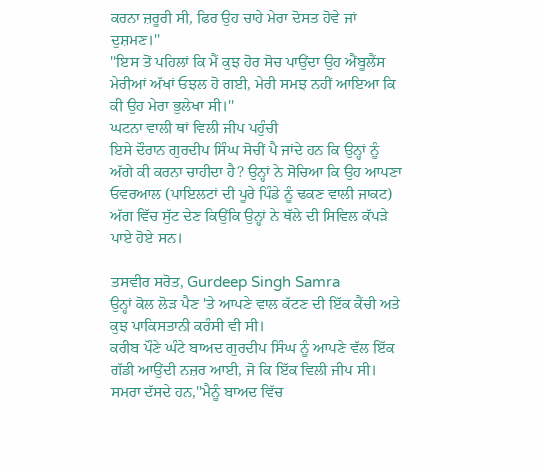ਕਰਨਾ ਜ਼ਰੂਰੀ ਸੀ, ਫਿਰ ਉਹ ਚਾਹੇ ਮੇਰਾ ਦੋਸਤ ਹੋਵੇ ਜਾਂ ਦੁਸ਼ਮਣ।''
''ਇਸ ਤੋਂ ਪਹਿਲਾਂ ਕਿ ਮੈਂ ਕੁਝ ਹੋਰ ਸੋਚ ਪਾਉਂਦਾ ਉਹ ਐਂਬੂਲੈਂਸ ਮੇਰੀਆਂ ਅੱਖਾਂ ਓਝਲ ਹੋ ਗਈ, ਮੇਰੀ ਸਮਝ ਨਹੀਂ ਆਇਆ ਕਿ ਕੀ ਉਹ ਮੇਰਾ ਭੁਲੇਖਾ ਸੀ।''
ਘਟਨਾ ਵਾਲੀ ਥਾਂ ਵਿਲੀ ਜੀਪ ਪਹੁੰਚੀ
ਇਸੇ ਦੌਰਾਨ ਗੁਰਦੀਪ ਸਿੰਘ ਸੋਚੀਂ ਪੈ ਜਾਂਦੇ ਹਨ ਕਿ ਉਨ੍ਹਾਂ ਨੂੰ ਅੱਗੇ ਕੀ ਕਰਨਾ ਚਾਹੀਦਾ ਹੈ? ਉਨ੍ਹਾਂ ਨੇ ਸੋਚਿਆ ਕਿ ਉਹ ਆਪਣਾ ਓਵਰਆਲ (ਪਾਇਲਟਾਂ ਦੀ ਪੂਰੇ ਪਿੰਡੇ ਨੂੰ ਢਕਣ ਵਾਲੀ ਜਾਕਟ) ਅੱਗ ਵਿੱਚ ਸੁੱਟ ਦੇਣ ਕਿਉਂਕਿ ਉਨ੍ਹਾਂ ਨੇ ਥੱਲੇ ਦੀ ਸਿਵਿਲ ਕੱਪੜੇ ਪਾਏ ਹੋਏ ਸਨ।

ਤਸਵੀਰ ਸਰੋਤ, Gurdeep Singh Samra
ਉਨ੍ਹਾਂ ਕੋਲ ਲੋੜ ਪੈਣ 'ਤੇ ਆਪਣੇ ਵਾਲ ਕੱਟਣ ਦੀ ਇੱਕ ਕੈਂਚੀ ਅਤੇ ਕੁਝ ਪਾਕਿਸਤਾਨੀ ਕਰੰਸੀ ਵੀ ਸੀ।
ਕਰੀਬ ਪੌਣੇ ਘੰਟੇ ਬਾਅਦ ਗੁਰਦੀਪ ਸਿੰਘ ਨੂੰ ਆਪਣੇ ਵੱਲ ਇੱਕ ਗੱਡੀ ਆਉਂਦੀ ਨਜ਼ਰ ਆਈ, ਜੋ ਕਿ ਇੱਕ ਵਿਲੀ ਜੀਪ ਸੀ।
ਸਮਰਾ ਦੱਸਦੇ ਹਨ,''ਮੈਨੂੰ ਬਾਅਦ ਵਿੱਚ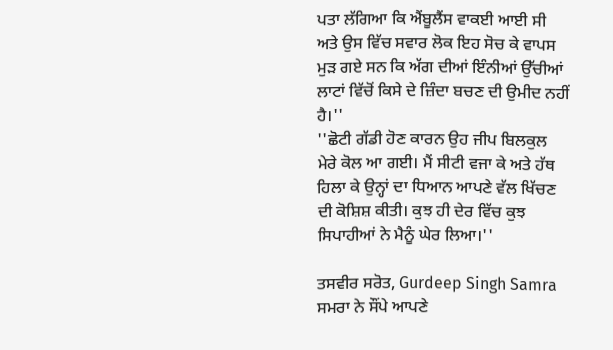ਪਤਾ ਲੱਗਿਆ ਕਿ ਐਂਬੂਲੈਂਸ ਵਾਕਈ ਆਈ ਸੀ ਅਤੇ ਉਸ ਵਿੱਚ ਸਵਾਰ ਲੋਕ ਇਹ ਸੋਚ ਕੇ ਵਾਪਸ ਮੁੜ ਗਏ ਸਨ ਕਿ ਅੱਗ ਦੀਆਂ ਇੰਨੀਆਂ ਉੱਚੀਆਂ ਲਾਟਾਂ ਵਿੱਚੋਂ ਕਿਸੇ ਦੇ ਜ਼ਿੰਦਾ ਬਚਣ ਦੀ ਉਮੀਦ ਨਹੀਂ ਹੈ।''
''ਛੋਟੀ ਗੱਡੀ ਹੋਣ ਕਾਰਨ ਉਹ ਜੀਪ ਬਿਲਕੁਲ ਮੇਰੇ ਕੋਲ ਆ ਗਈ। ਮੈਂ ਸੀਟੀ ਵਜਾ ਕੇ ਅਤੇ ਹੱਥ ਹਿਲਾ ਕੇ ਉਨ੍ਹਾਂ ਦਾ ਧਿਆਨ ਆਪਣੇ ਵੱਲ ਖਿੱਚਣ ਦੀ ਕੋਸ਼ਿਸ਼ ਕੀਤੀ। ਕੁਝ ਹੀ ਦੇਰ ਵਿੱਚ ਕੁਝ ਸਿਪਾਹੀਆਂ ਨੇ ਮੈਨੂੰ ਘੇਰ ਲਿਆ।''

ਤਸਵੀਰ ਸਰੋਤ, Gurdeep Singh Samra
ਸਮਰਾ ਨੇ ਸੌਂਪੇ ਆਪਣੇ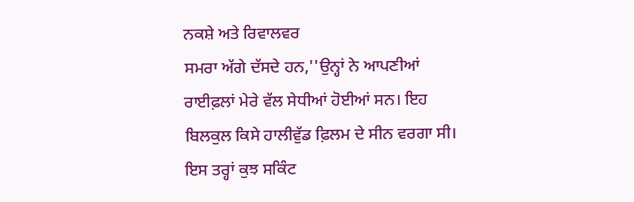ਨਕਸ਼ੇ ਅਤੇ ਰਿਵਾਲਵਰ
ਸਮਰਾ ਅੱਗੇ ਦੱਸਦੇ ਹਨ,''ਉਨ੍ਹਾਂ ਨੇ ਆਪਣੀਆਂ ਰਾਈਫ਼ਲਾਂ ਮੇਰੇ ਵੱਲ ਸੇਧੀਆਂ ਹੋਈਆਂ ਸਨ। ਇਹ ਬਿਲਕੁਲ ਕਿਸੇ ਹਾਲੀਵੁੱਡ ਫ਼ਿਲਮ ਦੇ ਸੀਨ ਵਰਗਾ ਸੀ। ਇਸ ਤਰ੍ਹਾਂ ਕੁਝ ਸਕਿੰਟ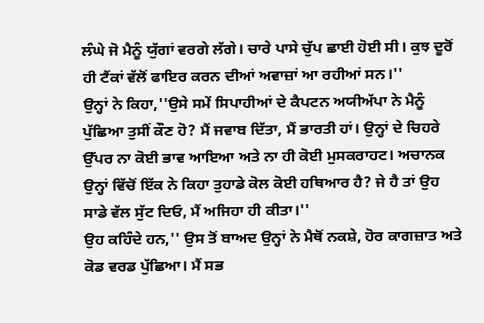ਲੰਘੇ ਜੋ ਮੈਨੂੰ ਯੁੱਗਾਂ ਵਰਗੇ ਲੱਗੇ। ਚਾਰੇ ਪਾਸੇ ਚੁੱਪ ਛਾਈ ਹੋਈ ਸੀ। ਕੁਝ ਦੂਰੋਂ ਹੀ ਟੈਂਕਾਂ ਵੱਲੋਂ ਫਾਇਰ ਕਰਨ ਦੀਆਂ ਅਵਾਜ਼ਾਂ ਆ ਰਹੀਆਂ ਸਨ।''
ਉਨ੍ਹਾਂ ਨੇ ਕਿਹਾ,''ਉਸੇ ਸਮੇਂ ਸਿਪਾਹੀਆਂ ਦੇ ਕੈਪਟਨ ਅਯੀਅੱਪਾ ਨੇ ਮੈਨੂੰ ਪੁੱਛਿਆ ਤੁਸੀਂ ਕੌਣ ਹੋ? ਮੈਂ ਜਵਾਬ ਦਿੱਤਾ, ਮੈਂ ਭਾਰਤੀ ਹਾਂ। ਉਨ੍ਹਾਂ ਦੇ ਚਿਹਰੇ ਉੱਪਰ ਨਾ ਕੋਈ ਭਾਵ ਆਇਆ ਅਤੇ ਨਾ ਹੀ ਕੋਈ ਮੁਸਕਰਾਹਟ। ਅਚਾਨਕ ਉਨ੍ਹਾਂ ਵਿੱਚੋਂ ਇੱਕ ਨੇ ਕਿਹਾ ਤੁਹਾਡੇ ਕੋਲ ਕੋਈ ਹਥਿਆਰ ਹੈ? ਜੇ ਹੈ ਤਾਂ ਉਹ ਸਾਡੇ ਵੱਲ ਸੁੱਟ ਦਿਓ, ਮੈਂ ਅਜਿਹਾ ਹੀ ਕੀਤਾ।''
ਉਹ ਕਹਿੰਦੇ ਹਨ,'' ਉਸ ਤੋਂ ਬਾਅਦ ਉਨ੍ਹਾਂ ਨੇ ਮੈਥੋਂ ਨਕਸ਼ੇ, ਹੋਰ ਕਾਗਜ਼ਾਤ ਅਤੇ ਕੋਡ ਵਰਡ ਪੁੱਛਿਆ। ਮੈਂ ਸਭ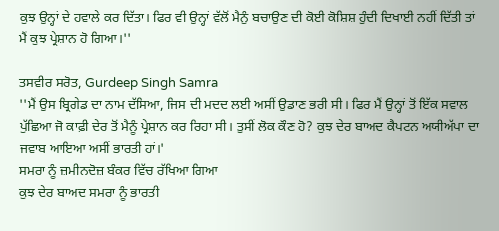ਕੁਝ ਉਨ੍ਹਾਂ ਦੇ ਹਵਾਲੇ ਕਰ ਦਿੱਤਾ। ਫਿਰ ਵੀ ਉਨ੍ਹਾਂ ਵੱਲੋਂ ਮੈਨੁੰ ਬਚਾਉਣ ਦੀ ਕੋਈ ਕੋਸ਼ਿਸ਼ ਹੁੰਦੀ ਦਿਖਾਈ ਨਹੀਂ ਦਿੱਤੀ ਤਾਂ ਮੈਂ ਕੁਝ ਪ੍ਰੇਸ਼ਾਨ ਹੋ ਗਿਆ।''

ਤਸਵੀਰ ਸਰੋਤ, Gurdeep Singh Samra
''ਮੈਂ ਉਸ ਬ੍ਰਿਗੇਡ ਦਾ ਨਾਮ ਦੱਸਿਆ, ਜਿਸ ਦੀ ਮਦਦ ਲਈ ਅਸੀਂ ਉਡਾਣ ਭਰੀ ਸੀ। ਫਿਰ ਮੈਂ ਉਨ੍ਹਾਂ ਤੋਂ ਇੱਕ ਸਵਾਲ ਪੁੱਛਿਆ ਜੋ ਕਾਫ਼ੀ ਦੇਰ ਤੋਂ ਮੈਨੂੰ ਪ੍ਰੇਸ਼ਾਨ ਕਰ ਰਿਹਾ ਸੀ। ਤੁਸੀਂ ਲੋਕ ਕੌਣ ਹੋ? ਕੁਝ ਦੇਰ ਬਾਅਦ ਕੈਪਟਨ ਅਯੀਅੱਪਾ ਦਾ ਜਵਾਬ ਆਇਆ ਅਸੀਂ ਭਾਰਤੀ ਹਾਂ।'
ਸਮਰਾ ਨੂੰ ਜ਼ਮੀਨਦੋਜ਼ ਬੰਕਰ ਵਿੱਚ ਰੱਖਿਆ ਗਿਆ
ਕੁਝ ਦੇਰ ਬਾਅਦ ਸਮਰਾ ਨੂੰ ਭਾਰਤੀ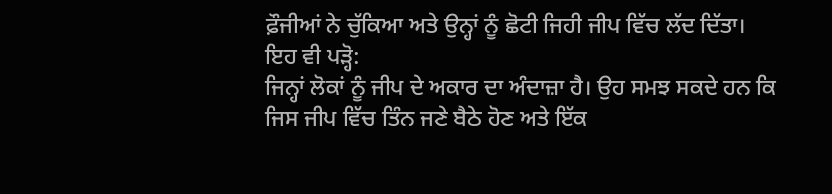ਫ਼ੌਜੀਆਂ ਨੇ ਚੁੱਕਿਆ ਅਤੇ ਉਨ੍ਹਾਂ ਨੂੰ ਛੋਟੀ ਜਿਹੀ ਜੀਪ ਵਿੱਚ ਲੱਦ ਦਿੱਤਾ।
ਇਹ ਵੀ ਪੜ੍ਹੋ:
ਜਿਨ੍ਹਾਂ ਲੋਕਾਂ ਨੂੰ ਜੀਪ ਦੇ ਅਕਾਰ ਦਾ ਅੰਦਾਜ਼ਾ ਹੈ। ਉਹ ਸਮਝ ਸਕਦੇ ਹਨ ਕਿ ਜਿਸ ਜੀਪ ਵਿੱਚ ਤਿੰਨ ਜਣੇ ਬੈਠੇ ਹੋਣ ਅਤੇ ਇੱਕ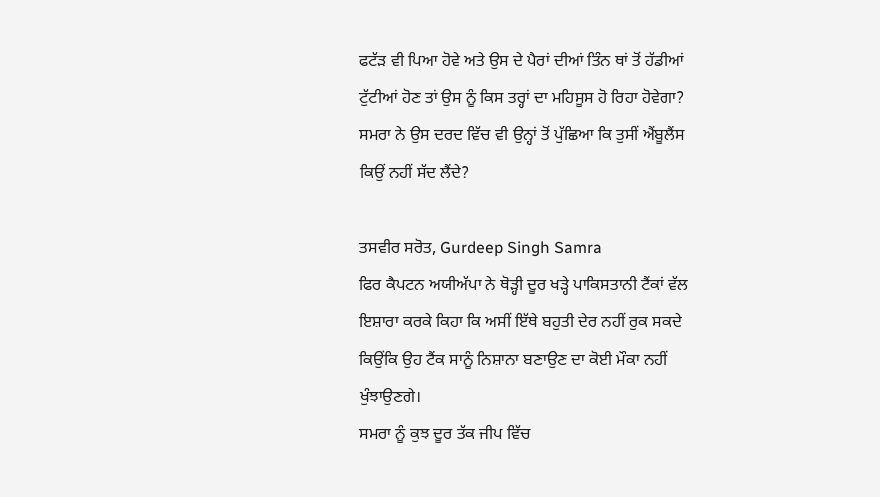ਫਟੱੜ ਵੀ ਪਿਆ ਹੋਵੇ ਅਤੇ ਉਸ ਦੇ ਪੈਰਾਂ ਦੀਆਂ ਤਿੰਨ ਥਾਂ ਤੋਂ ਹੱਡੀਆਂ ਟੁੱਟੀਆਂ ਹੋਣ ਤਾਂ ਉਸ ਨੂੰ ਕਿਸ ਤਰ੍ਹਾਂ ਦਾ ਮਹਿਸੂਸ ਹੋ ਰਿਹਾ ਹੋਵੇਗਾ?
ਸਮਰਾ ਨੇ ਉਸ ਦਰਦ ਵਿੱਚ ਵੀ ਉਨ੍ਹਾਂ ਤੋਂ ਪੁੱਛਿਆ ਕਿ ਤੁਸੀਂ ਐਂਬੂਲੈਂਸ ਕਿਉਂ ਨਹੀਂ ਸੱਦ ਲੈਂਦੇ?

ਤਸਵੀਰ ਸਰੋਤ, Gurdeep Singh Samra
ਫਿਰ ਕੈਪਟਨ ਅਯੀਅੱਪਾ ਨੇ ਥੋੜ੍ਹੀ ਦੂਰ ਖੜ੍ਹੇ ਪਾਕਿਸਤਾਨੀ ਟੈਂਕਾਂ ਵੱਲ ਇਸ਼ਾਰਾ ਕਰਕੇ ਕਿਹਾ ਕਿ ਅਸੀਂ ਇੱਥੇ ਬਹੁਤੀ ਦੇਰ ਨਹੀਂ ਰੁਕ ਸਕਦੇ ਕਿਉਂਕਿ ਉਹ ਟੈਂਕ ਸਾਨੂੰ ਨਿਸ਼ਾਨਾ ਬਣਾਉਣ ਦਾ ਕੋਈ ਮੌਕਾ ਨਹੀਂ ਖੁੰਝਾਉਣਗੇ।
ਸਮਰਾ ਨੂੰ ਕੁਝ ਦੂਰ ਤੱਕ ਜੀਪ ਵਿੱਚ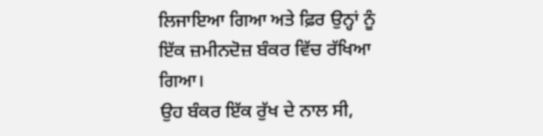ਲਿਜਾਇਆ ਗਿਆ ਅਤੇ ਫ਼ਿਰ ਉਨ੍ਹਾਂ ਨੂੰ ਇੱਕ ਜ਼ਮੀਨਦੋਜ਼ ਬੰਕਰ ਵਿੱਚ ਰੱਖਿਆ ਗਿਆ।
ਉਹ ਬੰਕਰ ਇੱਕ ਰੁੱਖ ਦੇ ਨਾਲ ਸੀ,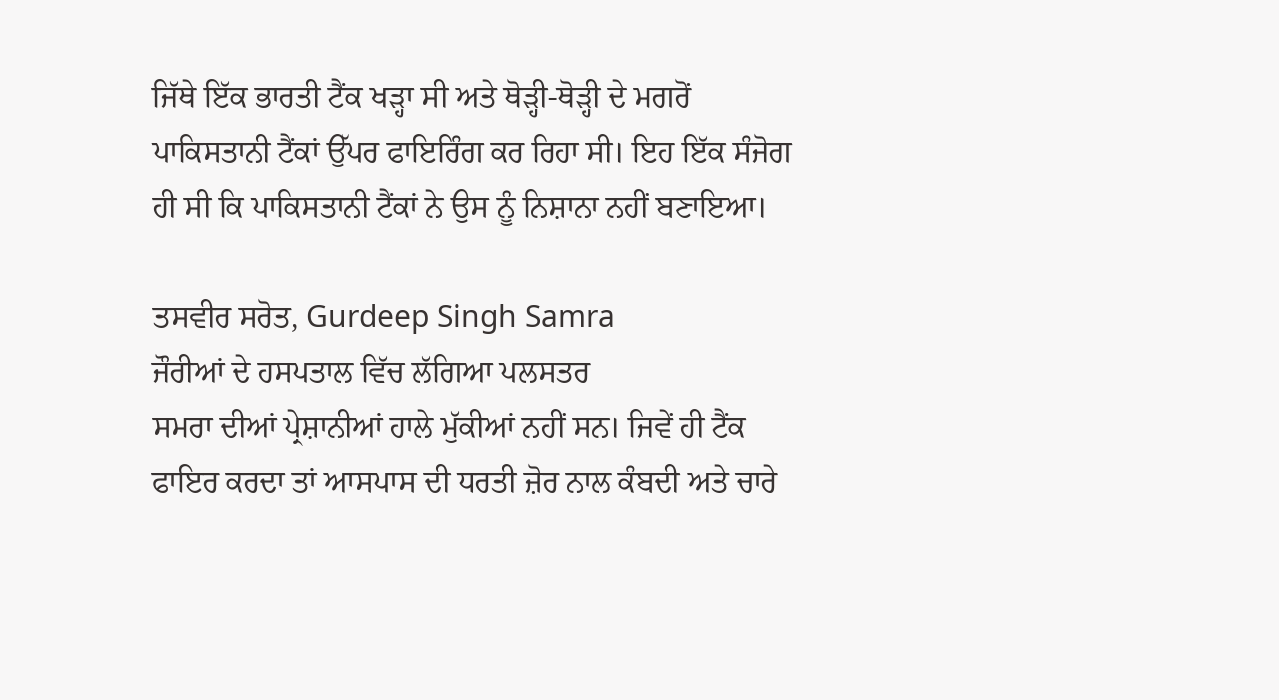ਜਿੱਥੇ ਇੱਕ ਭਾਰਤੀ ਟੈਂਕ ਖੜ੍ਹਾ ਸੀ ਅਤੇ ਥੋੜ੍ਹੀ-ਥੋੜ੍ਹੀ ਦੇ ਮਗਰੋਂ ਪਾਕਿਸਤਾਨੀ ਟੈਂਕਾਂ ਉੱਪਰ ਫਾਇਰਿੰਗ ਕਰ ਰਿਹਾ ਸੀ। ਇਹ ਇੱਕ ਸੰਜੋਗ ਹੀ ਸੀ ਕਿ ਪਾਕਿਸਤਾਨੀ ਟੈਂਕਾਂ ਨੇ ਉਸ ਨੂੰ ਨਿਸ਼ਾਨਾ ਨਹੀਂ ਬਣਾਇਆ।

ਤਸਵੀਰ ਸਰੋਤ, Gurdeep Singh Samra
ਜੌਰੀਆਂ ਦੇ ਹਸਪਤਾਲ ਵਿੱਚ ਲੱਗਿਆ ਪਲਸਤਰ
ਸਮਰਾ ਦੀਆਂ ਪ੍ਰੇਸ਼ਾਨੀਆਂ ਹਾਲੇ ਮੁੱਕੀਆਂ ਨਹੀਂ ਸਨ। ਜਿਵੇਂ ਹੀ ਟੈਂਕ ਫਾਇਰ ਕਰਦਾ ਤਾਂ ਆਸਪਾਸ ਦੀ ਧਰਤੀ ਜ਼ੋਰ ਨਾਲ ਕੰਬਦੀ ਅਤੇ ਚਾਰੇ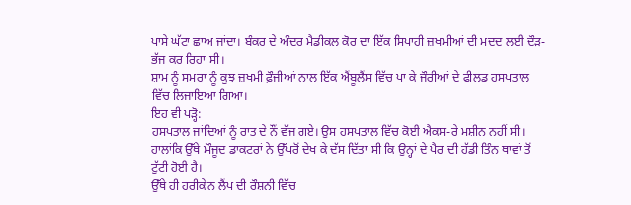ਪਾਸੇ ਘੱਟਾ ਛਾਅ ਜਾਂਦਾ। ਬੰਕਰ ਦੇ ਅੰਦਰ ਮੈਡੀਕਲ ਕੋਰ ਦਾ ਇੱਕ ਸਿਪਾਹੀ ਜ਼ਖਮੀਆਂ ਦੀ ਮਦਦ ਲਈ ਦੌੜ-ਭੱਜ ਕਰ ਰਿਹਾ ਸੀ।
ਸ਼ਾਮ ਨੂੰ ਸਮਰਾ ਨੂੰ ਕੁਝ ਜ਼ਖਮੀ ਫ਼ੌਜੀਆਂ ਨਾਲ ਇੱਕ ਐਂਬੂਲੈਂਸ ਵਿੱਚ ਪਾ ਕੇ ਜੌਰੀਆਂ ਦੇ ਫੀਲਡ ਹਸਪਤਾਲ ਵਿੱਚ ਲਿਜਾਇਆ ਗਿਆ।
ਇਹ ਵੀ ਪੜ੍ਹੋ:
ਹਸਪਤਾਲ ਜਾਂਦਿਆਂ ਨੂੰ ਰਾਤ ਦੇ ਨੌਂ ਵੱਜ ਗਏ। ਉਸ ਹਸਪਤਾਲ ਵਿੱਚ ਕੋਈ ਐਕਸ-ਰੇ ਮਸ਼ੀਨ ਨਹੀਂ ਸੀ। ਹਾਲਾਂਕਿ ਉੱਥੇ ਮੌਜੂਦ ਡਾਕਟਰਾਂ ਨੇ ਉੱਪਰੋਂ ਦੇਖ ਕੇ ਦੱਸ ਦਿੱਤਾ ਸੀ ਕਿ ਉਨ੍ਹਾਂ ਦੇ ਪੈਰ ਦੀ ਹੱਡੀ ਤਿੰਨ ਥਾਵਾਂ ਤੋਂ ਟੁੱਟੀ ਹੋਈ ਹੈ।
ਉੱਥੇ ਹੀ ਹਰੀਕੇਨ ਲੈਂਪ ਦੀ ਰੌਸ਼ਨੀ ਵਿੱਚ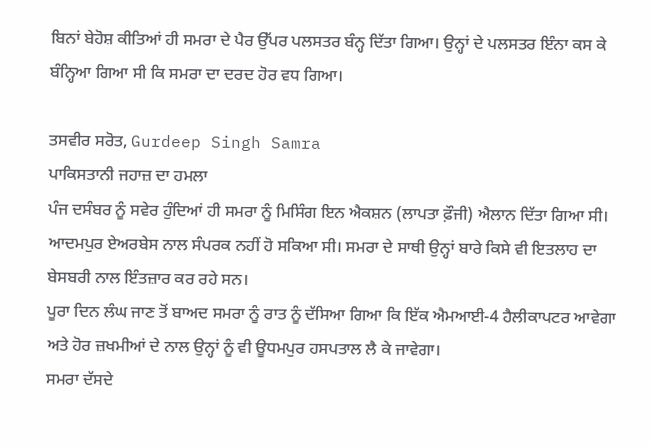ਬਿਨਾਂ ਬੇਹੋਸ਼ ਕੀਤਿਆਂ ਹੀ ਸਮਰਾ ਦੇ ਪੈਰ ਉੱਪਰ ਪਲਸਤਰ ਬੰਨ੍ਹ ਦਿੱਤਾ ਗਿਆ। ਉਨ੍ਹਾਂ ਦੇ ਪਲਸਤਰ ਇੰਨਾ ਕਸ ਕੇ ਬੰਨ੍ਹਿਆ ਗਿਆ ਸੀ ਕਿ ਸਮਰਾ ਦਾ ਦਰਦ ਹੋਰ ਵਧ ਗਿਆ।

ਤਸਵੀਰ ਸਰੋਤ, Gurdeep Singh Samra
ਪਾਕਿਸਤਾਨੀ ਜਹਾਜ਼ ਦਾ ਹਮਲਾ
ਪੰਜ ਦਸੰਬਰ ਨੂੰ ਸਵੇਰ ਹੁੰਦਿਆਂ ਹੀ ਸਮਰਾ ਨੂੰ ਮਿਸਿੰਗ ਇਨ ਐਕਸ਼ਨ (ਲਾਪਤਾ ਫ਼ੌਜੀ) ਐਲਾਨ ਦਿੱਤਾ ਗਿਆ ਸੀ। ਆਦਮਪੁਰ ਏਅਰਬੇਸ ਨਾਲ ਸੰਪਰਕ ਨਹੀਂ ਹੋ ਸਕਿਆ ਸੀ। ਸਮਰਾ ਦੇ ਸਾਥੀ ਉਨ੍ਹਾਂ ਬਾਰੇ ਕਿਸੇ ਵੀ ਇਤਲਾਹ ਦਾ ਬੇਸਬਰੀ ਨਾਲ ਇੰਤਜ਼ਾਰ ਕਰ ਰਹੇ ਸਨ।
ਪੂਰਾ ਦਿਨ ਲੰਘ ਜਾਣ ਤੋਂ ਬਾਅਦ ਸਮਰਾ ਨੂੰ ਰਾਤ ਨੂੰ ਦੱਸਿਆ ਗਿਆ ਕਿ ਇੱਕ ਐਮਆਈ-4 ਹੈਲੀਕਾਪਟਰ ਆਵੇਗਾ ਅਤੇ ਹੋਰ ਜ਼ਖਮੀਆਂ ਦੇ ਨਾਲ ਉਨ੍ਹਾਂ ਨੂੰ ਵੀ ਊਧਮਪੁਰ ਹਸਪਤਾਲ ਲੈ ਕੇ ਜਾਵੇਗਾ।
ਸਮਰਾ ਦੱਸਦੇ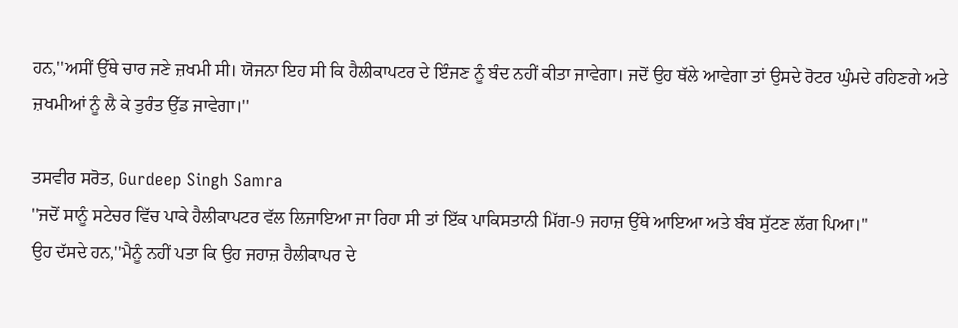ਹਨ,''ਅਸੀਂ ਉੱਥੇ ਚਾਰ ਜਣੇ ਜ਼ਖਮੀ ਸੀ। ਯੋਜਨਾ ਇਹ ਸੀ ਕਿ ਹੈਲੀਕਾਪਟਰ ਦੇ ਇੰਜਣ ਨੂੰ ਬੰਦ ਨਹੀਂ ਕੀਤਾ ਜਾਵੇਗਾ। ਜਦੋਂ ਉਹ ਥੱਲੇ ਆਵੇਗਾ ਤਾਂ ਉਸਦੇ ਰੋਟਰ ਘੁੰਮਦੇ ਰਹਿਣਗੇ ਅਤੇ ਜ਼ਖਮੀਆਂ ਨੂੰ ਲੈ ਕੇ ਤੁਰੰਤ ਉੱਡ ਜਾਵੇਗਾ।''

ਤਸਵੀਰ ਸਰੋਤ, Gurdeep Singh Samra
''ਜਦੋਂ ਸਾਨੂੰ ਸਟੇਚਰ ਵਿੱਚ ਪਾਕੇ ਹੈਲੀਕਾਪਟਰ ਵੱਲ ਲਿਜਾਇਆ ਜਾ ਰਿਹਾ ਸੀ ਤਾਂ ਇੱਕ ਪਾਕਿਸਤਾਨੀ ਮਿੱਗ-9 ਜਹਾਜ਼ ਉੱਥੇ ਆਇਆ ਅਤੇ ਬੰਬ ਸੁੱਟਣ ਲੱਗ ਪਿਆ।''
ਉਹ ਦੱਸਦੇ ਹਨ,''ਮੈਨੂੰ ਨਹੀਂ ਪਤਾ ਕਿ ਉਹ ਜਹਾਜ਼ ਹੈਲੀਕਾਪਰ ਦੇ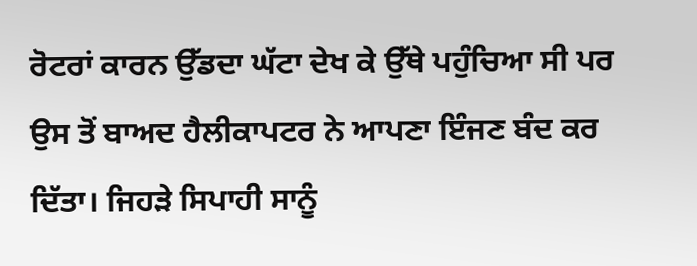ਰੋਟਰਾਂ ਕਾਰਨ ਉੱਡਦਾ ਘੱਟਾ ਦੇਖ ਕੇ ਉੱਥੇ ਪਹੁੰਚਿਆ ਸੀ ਪਰ ਉਸ ਤੋਂ ਬਾਅਦ ਹੈਲੀਕਾਪਟਰ ਨੇ ਆਪਣਾ ਇੰਜਣ ਬੰਦ ਕਰ ਦਿੱਤਾ। ਜਿਹੜੇ ਸਿਪਾਹੀ ਸਾਨੂੰ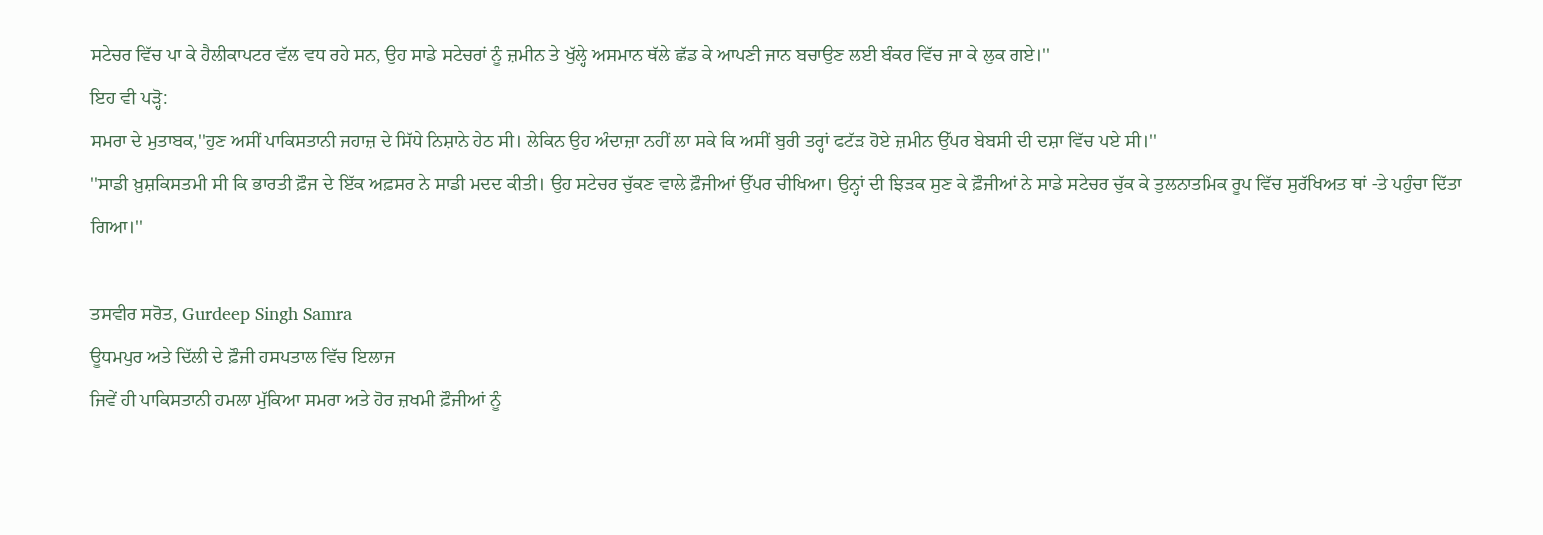ਸਟੇਚਰ ਵਿੱਚ ਪਾ ਕੇ ਹੈਲੀਕਾਪਟਰ ਵੱਲ ਵਧ ਰਹੇ ਸਨ, ਉਹ ਸਾਡੇ ਸਟੇਚਰਾਂ ਨੂੰ ਜ਼ਮੀਨ ਤੇ ਖੁੱਲ੍ਹੇ ਅਸਮਾਨ ਥੱਲੇ ਛੱਡ ਕੇ ਆਪਣੀ ਜਾਨ ਬਚਾਉਣ ਲਈ ਬੰਕਰ ਵਿੱਚ ਜਾ ਕੇ ਲੁਕ ਗਏ।''
ਇਹ ਵੀ ਪੜ੍ਹੋ:
ਸਮਰਾ ਦੇ ਮੁਤਾਬਕ,''ਹੁਣ ਅਸੀਂ ਪਾਕਿਸਤਾਨੀ ਜਹਾਜ਼ ਦੇ ਸਿੱਧੇ ਨਿਸ਼ਾਨੇ ਹੇਠ ਸੀ। ਲੇਕਿਨ ਉਹ ਅੰਦਾਜ਼ਾ ਨਹੀਂ ਲਾ ਸਕੇ ਕਿ ਅਸੀਂ ਬੁਰੀ ਤਰ੍ਹਾਂ ਫਟੱੜ ਹੋਏ ਜ਼ਮੀਨ ਉੱਪਰ ਬੇਬਸੀ ਦੀ ਦਸ਼ਾ ਵਿੱਚ ਪਏ ਸੀ।''
''ਸਾਡੀ ਖ਼ੁਸ਼ਕਿਸਤਮੀ ਸੀ ਕਿ ਭਾਰਤੀ ਫ਼ੌਜ ਦੇ ਇੱਕ ਅਫ਼ਸਰ ਨੇ ਸਾਡੀ ਮਦਦ ਕੀਤੀ। ਉਹ ਸਟੇਚਰ ਚੁੱਕਣ ਵਾਲੇ ਫ਼ੌਜੀਆਂ ਉੱਪਰ ਚੀਖਿਆ। ਉਨ੍ਹਾਂ ਦੀ ਝਿੜਕ ਸੁਣ ਕੇ ਫ਼ੌਜੀਆਂ ਨੇ ਸਾਡੇ ਸਟੇਚਰ ਚੁੱਕ ਕੇ ਤੁਲਨਾਤਮਿਕ ਰੂਪ ਵਿੱਚ ਸੁਰੱਖਿਅਤ ਥਾਂ -ਤੇ ਪਹੁੰਚਾ ਦਿੱਤਾ ਗਿਆ।''

ਤਸਵੀਰ ਸਰੋਤ, Gurdeep Singh Samra
ਊਧਮਪੁਰ ਅਤੇ ਦਿੱਲੀ ਦੇ ਫ਼ੌਜੀ ਹਸਪਤਾਲ ਵਿੱਚ ਇਲਾਜ
ਜਿਵੇਂ ਹੀ ਪਾਕਿਸਤਾਨੀ ਹਮਲਾ ਮੁੱਕਿਆ ਸਮਰਾ ਅਤੇ ਹੋਰ ਜ਼ਖਮੀ ਫ਼ੌਜੀਆਂ ਨੂੰ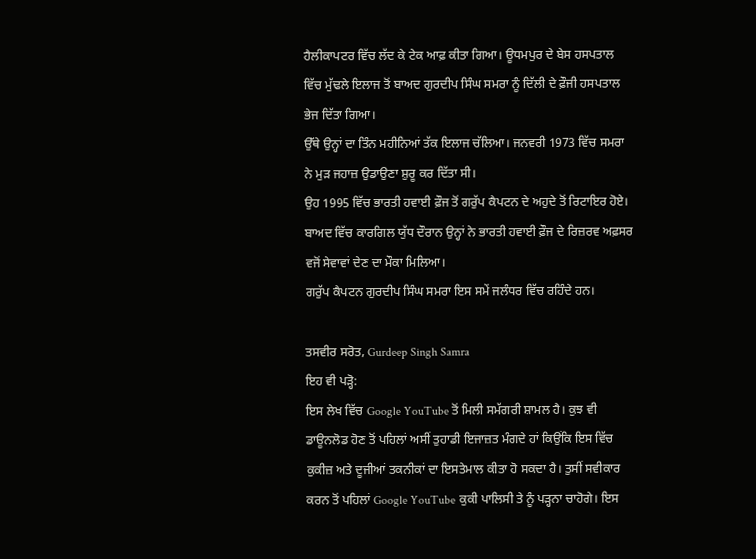ਹੈਲੀਕਾਪਟਰ ਵਿੱਚ ਲੱਦ ਕੇ ਟੇਕ ਆਫ਼ ਕੀਤਾ ਗਿਆ। ਊਧਮਪੁਰ ਦੇ ਬੇਸ ਹਸਪਤਾਲ ਵਿੱਚ ਮੁੱਢਲੇ ਇਲਾਜ ਤੋਂ ਬਾਅਦ ਗੁਰਦੀਪ ਸਿੰਘ ਸਮਰਾ ਨੂੰ ਦਿੱਲੀ ਦੇ ਫ਼ੌਜੀ ਹਸਪਤਾਲ ਭੇਜ ਦਿੱਤਾ ਗਿਆ।
ਉੱਥੇ ਉਨ੍ਹਾਂ ਦਾ ਤਿੰਨ ਮਹੀਨਿਆਂ ਤੱਕ ਇਲਾਜ ਚੱਲਿਆ। ਜਨਵਰੀ 1973 ਵਿੱਚ ਸਮਰਾ ਨੇ ਮੁੜ ਜਹਾਜ਼ ਉਡਾਉਣਾ ਸ਼ੁਰੂ ਕਰ ਦਿੱਤਾ ਸੀ।
ਉਹ 1995 ਵਿੱਚ ਭਾਰਤੀ ਹਵਾਈ ਫ਼ੌਜ ਤੋਂ ਗਰੁੱਪ ਕੈਪਟਨ ਦੇ ਅਹੁਦੇ ਤੋਂ ਰਿਟਾਇਰ ਹੋਏ। ਬਾਅਦ ਵਿੱਚ ਕਾਰਗਿਲ ਯੁੱਧ ਦੌਰਾਨ ਉਨ੍ਹਾਂ ਨੇ ਭਾਰਤੀ ਹਵਾਈ ਫ਼ੌਜ ਦੇ ਰਿਜ਼ਰਵ ਅਫ਼ਸਰ ਵਜੋਂ ਸੇਵਾਵਾਂ ਦੇਣ ਦਾ ਮੌਕਾ ਮਿਲਿਆ।
ਗਰੁੱਪ ਕੈਪਟਨ ਗੁਰਦੀਪ ਸਿੰਘ ਸਮਰਾ ਇਸ ਸਮੇਂ ਜਲੰਧਰ ਵਿੱਚ ਰਹਿੰਦੇ ਹਨ।

ਤਸਵੀਰ ਸਰੋਤ, Gurdeep Singh Samra
ਇਹ ਵੀ ਪੜ੍ਹੋ:
ਇਸ ਲੇਖ ਵਿੱਚ Google YouTube ਤੋਂ ਮਿਲੀ ਸਮੱਗਰੀ ਸ਼ਾਮਲ ਹੈ। ਕੁਝ ਵੀ ਡਾਊਨਲੋਡ ਹੋਣ ਤੋਂ ਪਹਿਲਾਂ ਅਸੀਂ ਤੁਹਾਡੀ ਇਜਾਜ਼ਤ ਮੰਗਦੇ ਹਾਂ ਕਿਉਂਕਿ ਇਸ ਵਿੱਚ ਕੁਕੀਜ਼ ਅਤੇ ਦੂਜੀਆਂ ਤਕਨੀਕਾਂ ਦਾ ਇਸਤੇਮਾਲ ਕੀਤਾ ਹੋ ਸਕਦਾ ਹੈ। ਤੁਸੀਂ ਸਵੀਕਾਰ ਕਰਨ ਤੋਂ ਪਹਿਲਾਂ Google YouTube ਕੁਕੀ ਪਾਲਿਸੀ ਤੇ ਨੂੰ ਪੜ੍ਹਨਾ ਚਾਹੋਗੇ। ਇਸ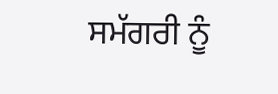ਸਮੱਗਰੀ ਨੂੰ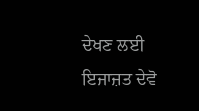ਦੇਖਣ ਲਈ ਇਜਾਜ਼ਤ ਦੇਵੋ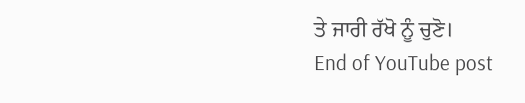ਤੇ ਜਾਰੀ ਰੱਖੋ ਨੂੰ ਚੁਣੋ।
End of YouTube post